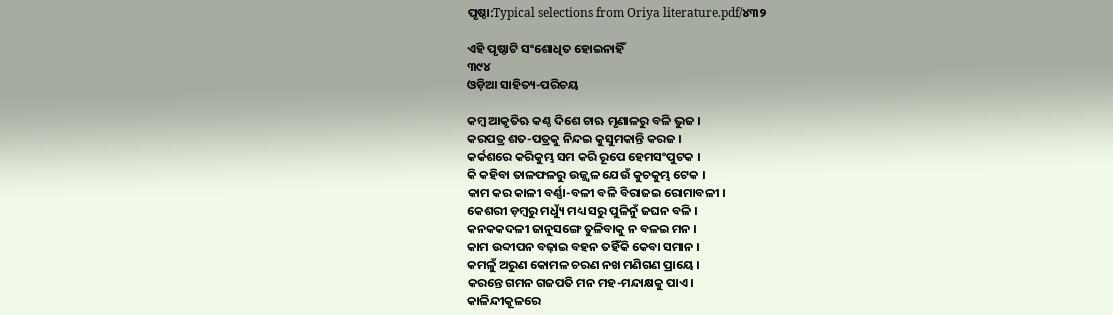ପୃଷ୍ଠା:Typical selections from Oriya literature.pdf/୪୩୨

ଏହି ପୃଷ୍ଠାଟି ସଂଶୋଧିତ ହୋଇନାହିଁ
୩୯୪
ଓଡ଼ିଆ ସାହିତ୍ୟ-ପରିଚୟ

କମ୍ବ ଆକୃତିଋ କଣ୍ଠ ଦିଶେ ଚାଋ ମୃଣାଳରୁ ବଳି ଭୁଜ ।
କରପ‌ତ୍ର ଶତ-ପ‌ତ୍ରକୁ ନିନ୍ଦଇ କୁସୁମକାନ୍ତି କରଜ ।
କର୍କଶରେ କରିକୁମ୍ଭ ସମ କରି ରୂପେ ହେମସଂପୁଟକ ।
କି କ‌ହିବା ତାଳଫଳରୁ ଉଜ୍ଜ୍ୱଳ ଯେଉଁ କୁଚକୁମ୍ଭ ଟେକ ।
କାମ କର କାଳୀ ବର୍ଣ୍ଣା-ବଳୀ ବଳି ବିରାଜଇ ରୋମାବଳୀ ।
କେଶରୀ ଡ଼ମ୍ବରୁ ମଧ୍ୟୁଁ ମଧ୍ୟ ସରୁ ପୁଳିନୁଁ ଜଘନ ବଳି ।
କନ‌କ‌କଦଳୀ ଜାନୁସଙ୍ଗେ ତୁଳିବାକୁ ନ ବଳଇ ମନ ।
କାମ ଉବ୍ଦୀପନ ବଢ଼ାଇ ବ‌ହ‌ନ ତ‌ହିଁକି କେବା ସମାନ ।
କମଳୁଁ ଅରୁଣ କୋମଳ ଚରଣ ନ‌ଖ ମଣିଗଣ ପ୍ରାୟେ ।
କରନ୍ତେ ଗମନ ଗଜପ‌ତି ମନ ମହ-ମନ୍ଦାକ୍ଷକୁ ପାଏ ।
କାଳିନ୍ଦୀକୂଳରେ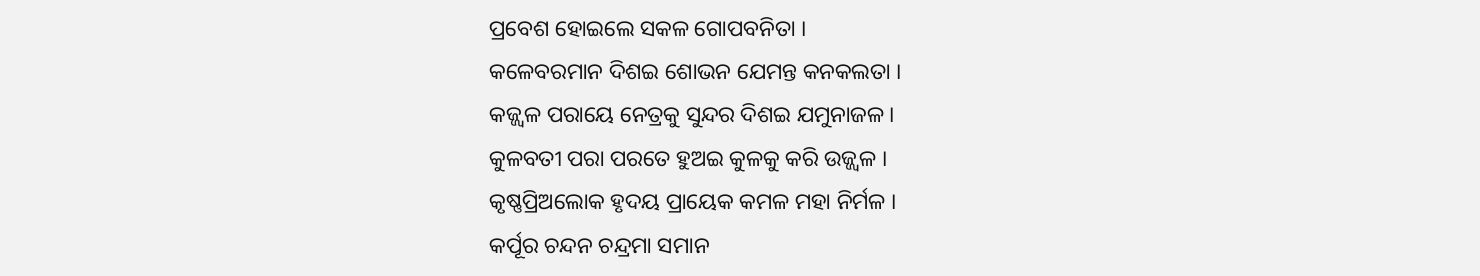ପ୍ରବେଶ ହୋଇଲେ ସକଳ ଗୋପବନିତା ।
କଳେବରମାନ ଦିଶଇ ଶୋଭନ ଯେମ‌ନ୍ତ କନ‌କଲତା ।
କଜ୍ଜ୍ୱଳ ପରାୟେ ନେତ୍ରକୁ ସୁନ୍ଦର ଦିଶଇ ଯମୁନାଜଳ ।
କୁଳବତୀ ପରା ପରତେ ହୁଅଇ କୁଳକୁ କରି ଉଜ୍ଜ୍ୱଳ ।
କୃଷ୍ଣପ୍ରିଅଲୋକ ହୃଦୟ ପ୍ରାୟେକ କମଳ ମହା ନିର୍ମଳ ।
କର୍ପୂର ଚନ୍ଦନ ଚନ୍ଦ୍ରମା ସମାନ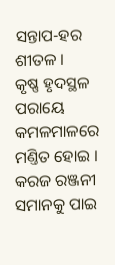ସନ୍ତାପ-ହର ଶୀତଳ ।
କୃଷ୍ଣ ହୃଦସ୍ଥଳ ପରାୟେ କମଳମାଳରେ ମଣ୍ତିତ ହୋଇ ।
କରଜ ରଞ୍ଜନୀ ସମାନ‌କୁ ପାଇ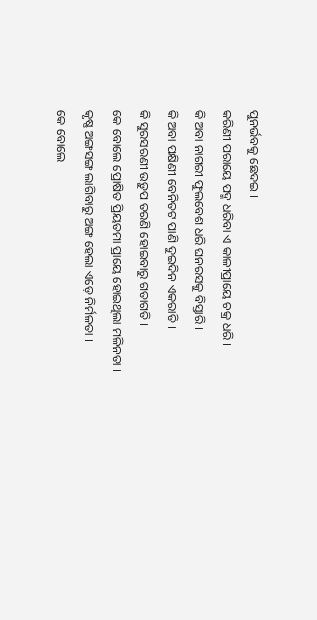ପୁନର୍ଭବକୁ ଛେଦଇ ।
କରିଣୀ ପରାୟେ ପଦ୍ମ ଧରିବା ଏ କାଳୀପ୍ରାୟେ ଚକ୍ର ଧରି ।
କି ଅବା ନାଗରୀ ଫୁଲବେଶ ଧରି ଘନରସକୁ ବିସ୍ତାରି ।
କି ଅବା ପକ୍ଷିଣୀ ବେନିତଟ ପାଣି ଦୁଇଦିନ ଏକରାତି ।
କି ସୁରସରଣୀ ଉଡ଼ୁପ ତରଣି ହୋଇବାରୁ ଗତାଗତି ।
କେ ବୋଲେ ପ୍ରୋଷିତ ପ୍ରିୟତମା ପ୍ରାୟେ ହୋଇଥିଲା ମଳିନ‌ତା ।
କୃଷ୍ଣ ଅଙ୍ଗସଙ୍ଗ ଲାଗିବାରୁ ଅଙ୍ଗ ହେଲା ଏଡ଼େ ନିର୍ମଳତା ।
କେ ବୋଲେ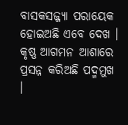ବାସକସଜ୍ଜ୍ୟା ପରାୟେକ ହୋଇଅଛି ଏବେ ଦେଖ ।
କୃଷ୍ଣ ଆଗମନ ଆଶାରେ ପ୍ରସନ୍ନ କରିଅଛି ପଦ୍ମମୁଖ ।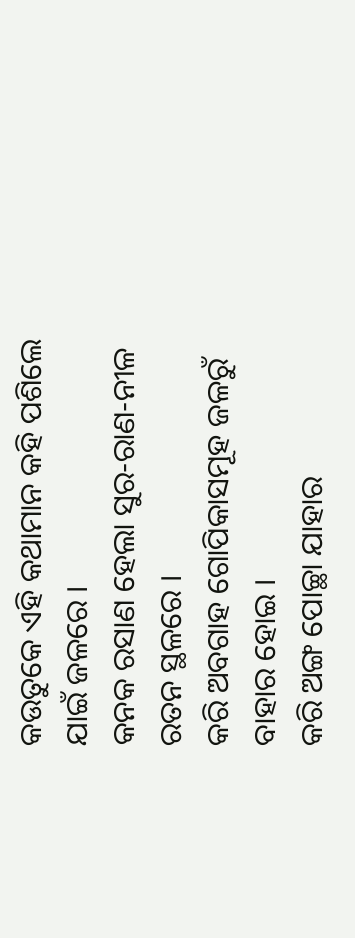କଉତୁକେ ଏହି କ‌ଥାମାନ କ‌ହି ପଶିଲେ ଯାଇଁ ଜଳରେ ।
କନ‌କ ରସାଣ ହେଲା ସୁର-ରାଣ-ନୀଳ ରତନ ସ୍ଥଳରେ ।
କରି ଅବଗାହ ଗୋପିକାସମୂହ ଜଳରୁଁ ବାହାର ହୋଇ ।
କରି ଅଙ୍ଗ ପୋଚ୍ଛା ଯାହାର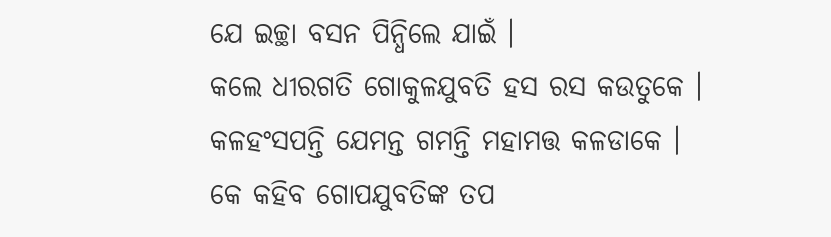ଯେ ଇଚ୍ଛା ବସନ ପିନ୍ଧିଲେ ଯାଇଁ ।
କଲେ ଧୀରଗତି ଗୋକୁଳ‌ଯୁବତି ହସ ରସ କଉତୁକେ ।
କଳହଂସ‌ପନ୍ତି ଯେମନ୍ତ ଗମନ୍ତି ମହାମତ୍ତ କଳଡାକେ ।
କେ କ‌ହିବ ଗୋପ‌ଯୁବତିଙ୍କ ତପ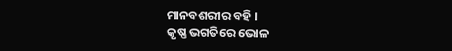ମାନ‌ବଶରୀର ବ‌ହି ।
କୃଷ୍ଣ ଭଗତିରେ ଭୋଳ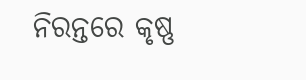ନିରନ୍ତରେ କୃଷ୍ଣ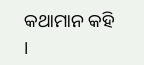କ‌ଥାମାନ କ‌ହି ।